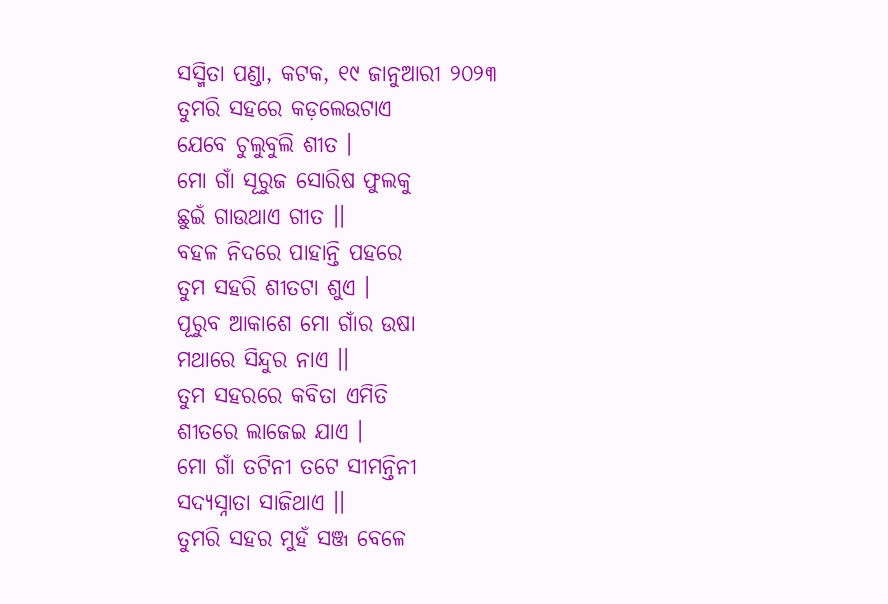ସସ୍ମିତା ପଣ୍ଡା, କଟକ, ୧୯ ଜାନୁଆରୀ ୨୦୨୩
ତୁମରି ସହରେ କଡ଼ଲେଉଟାଏ
ଯେବେ ଚୁଲୁବୁଲି ଶୀତ ।
ମୋ ଗାଁ ସୂରୁଜ ସୋରିଷ ଫୁଲକୁ
ଛୁଇଁ ଗାଉଥାଏ ଗୀତ ।।
ବହଳ ନିଦରେ ପାହାନ୍ତି ପହରେ
ତୁମ ସହରି ଶୀତଟା ଶୁଏ ।
ପୂରୁବ ଆକାଶେ ମୋ ଗାଁର ଉଷା
ମଥାରେ ସିନ୍ଦୁର ନାଏ ।।
ତୁମ ସହରରେ କବିତା ଏମିତି
ଶୀତରେ ଲାଜେଇ ଯାଏ ।
ମୋ ଗାଁ ତଟିନୀ ତଟେ ସୀମନ୍ତିନୀ
ସଦ୍ୟସ୍ନାତା ସାଜିଥାଏ ।।
ତୁମରି ସହର ମୁହଁ ସଞ୍ଜ ବେଳେ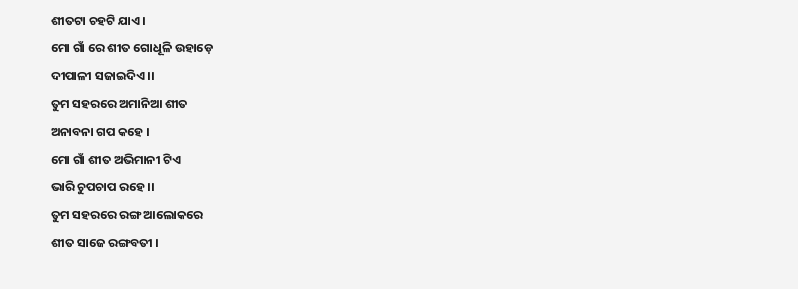ଶୀତଟା ଚହଟି ଯାଏ ।
ମୋ ଗାଁ ରେ ଶୀତ ଗୋଧୂଳି ଉହାଡ଼େ
ଦୀପାଳୀ ସଜାଇଦିଏ ।।
ତୁମ ସହରରେ ଅମାନିଆ ଶୀତ
ଅନାବନା ଗପ କହେ ।
ମୋ ଗାଁ ଶୀତ ଅଭିମାନୀ ଟିଏ
ଭାରି ଚୁପଚାପ ରହେ ।।
ତୁମ ସହରରେ ରଙ୍ଗ ଆଲୋକରେ
ଶୀତ ସାଜେ ରଙ୍ଗବତୀ ।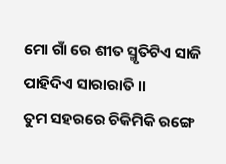ମୋ ଗାଁ ରେ ଶୀତ ସ୍ମୃତିଟିଏ ସାଜି
ପାହିଦିଏ ସାରାରାତି ।।
ତୁମ ସହରରେ ଚିକିମିକି ରଙ୍ଗେ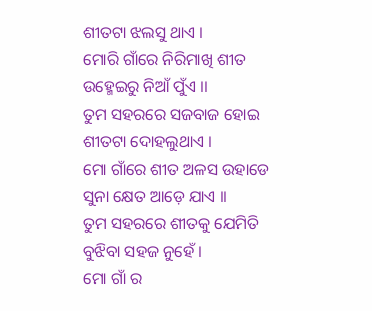ଶୀତଟା ଝଲସୁ ଥାଏ ।
ମୋରି ଗାଁରେ ନିରିମାଖି ଶୀତ
ଉହ୍ମେଇରୁ ନିଆଁ ପୁଁଏ ।।
ତୁମ ସହରରେ ସଜବାଜ ହୋଇ
ଶୀତଟା ଦୋହଲୁଥାଏ ।
ମୋ ଗାଁରେ ଶୀତ ଅଳସ ଉହାଡେ
ସୁନା କ୍ଷେତ ଆଡ଼େ ଯାଏ ।।
ତୁମ ସହରରେ ଶୀତକୁ ଯେମିତି
ବୁଝିବା ସହଜ ନୁହେଁ ।
ମୋ ଗାଁ ର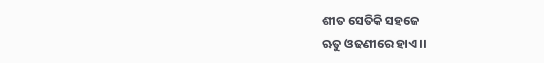ଶୀତ ସେତିକି ସହଜେ
ଋତୁ ଓଢଣୀରେ ହାଏ ।।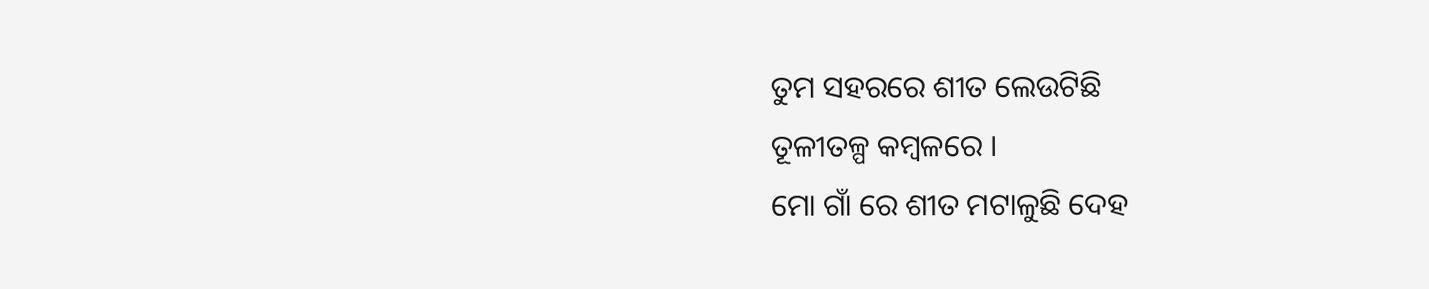ତୁମ ସହରରେ ଶୀତ ଲେଉଟିଛି
ତୂଳୀତଳ୍ପ କମ୍ବଳରେ ।
ମୋ ଗାଁ ରେ ଶୀତ ମଟାଳୁଛି ଦେହ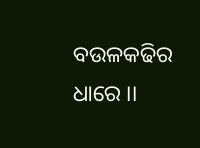ବଉଳକଢିର ଧାରେ ।।